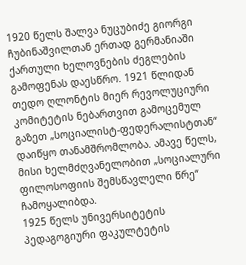1920 წელს შალვა ნუცუბიძე გიორგი ჩუბინაშვილთან ერთად გერმანიაში ქართული ხელოვნების ძეგლების გამოფენას დაესწრო. 1921 წლიდან თედო ღლონტის მიერ რევოლუციური კომიტეტის ნებართვით გამოცემულ გაზეთ „სოციალისტ-ფედერალისტთან“ დაიწყო თანამშრომლობა. ამავე წელს, მისი ხელმძღვანელობით „სოციალური ფილოსოფიის შემსწავლელი წრე“ ჩამოყალიბდა.
1925 წელს უნივერსიტეტის პედაგოგიური ფაკულტეტის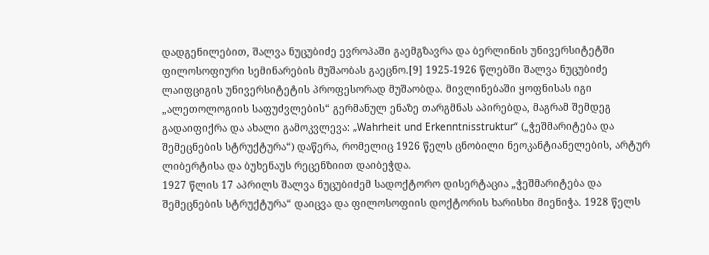დადგენილებით, შალვა ნუცუბიძე ევროპაში გაემგზავრა და ბერლინის უნივერსიტეტში ფილოსოფიური სემინარების მუშაობას გაეცნო.[9] 1925-1926 წლებში შალვა ნუცუბიძე ლაიფციგის უნივერსიტეტის პროფესორად მუშაობდა. მივლინებაში ყოფნისას იგი „ალეთოლოგიის საფუძვლების“ გერმანულ ენაზე თარგმნას აპირებდა, მაგრამ შემდეგ გადაიფიქრა და ახალი გამოკვლევა: „Wahrheit und Erkenntnisstruktur“ („ჭეშმარიტება და შემეცნების სტრუქტურა“) დაწერა, რომელიც 1926 წელს ცნობილი ნეოკანტიანელების, არტურ ლიბერტისა და ბუხენაუს რეცენზიით დაიბეჭდა.
1927 წლის 17 აპრილს შალვა ნუცუბიძემ სადოქტორო დისერტაცია „ჭეშმარიტება და შემეცნების სტრუქტურა“ დაიცვა და ფილოსოფიის დოქტორის ხარისხი მიენიჭა. 1928 წელს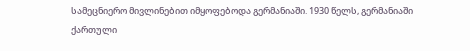სამეცნიერო მივლინებით იმყოფებოდა გერმანიაში. 1930 წელს, გერმანიაში ქართული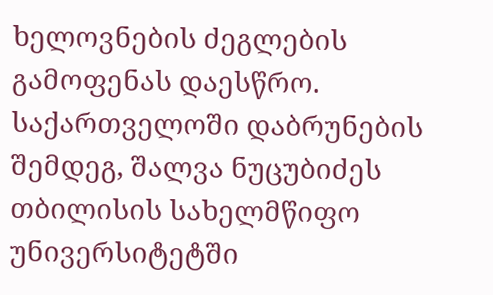ხელოვნების ძეგლების გამოფენას დაესწრო. საქართველოში დაბრუნების შემდეგ, შალვა ნუცუბიძეს თბილისის სახელმწიფო უნივერსიტეტში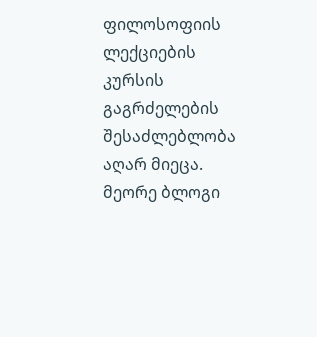ფილოსოფიის ლექციების კურსის გაგრძელების შესაძლებლობა აღარ მიეცა.
მეორე ბლოგი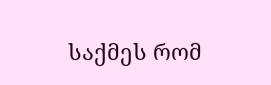საქმეს რომ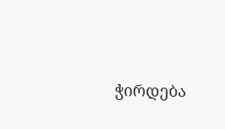ჭირდება